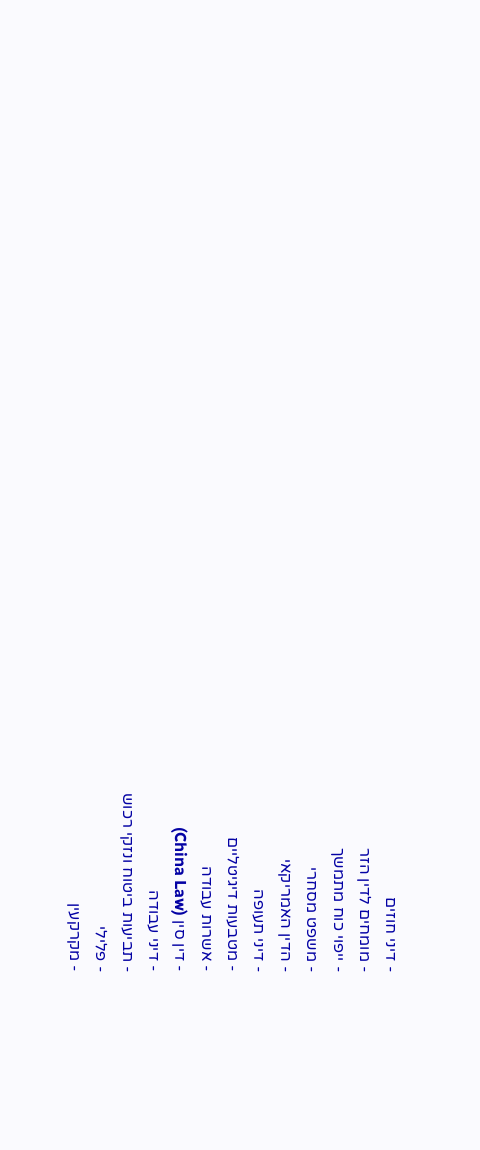- דיני חוזים
- מומחים לדין הזר
- ייפוי כוח מתמשך
- משפט מסחרי
- הדין האמריקאי
- דיני תעופה
- מטבעות דיגיטליים
- אשרות עבודה
- דין סין (China Law)
- דיני עבודה
- תביעות ביטוח ונזקי רכוש
- פלילי
- מקרקעין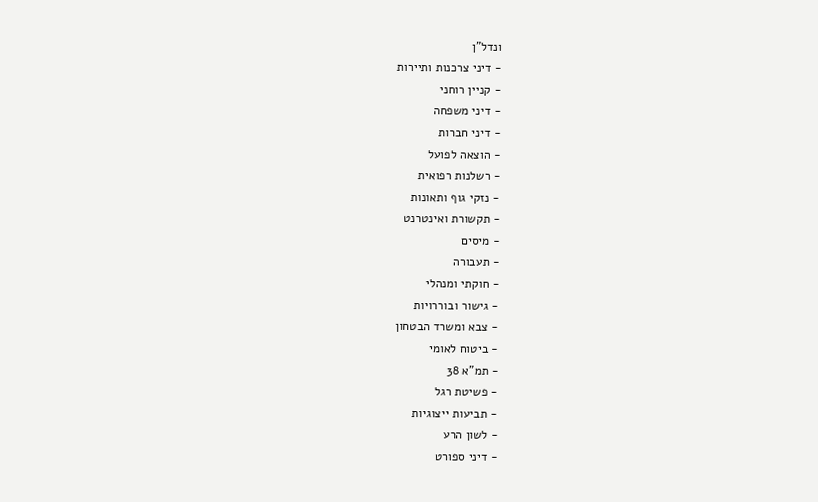ונדל"ן
- דיני צרכנות ותיירות
- קניין רוחני
- דיני משפחה
- דיני חברות
- הוצאה לפועל
- רשלנות רפואית
- נזקי גוף ותאונות
- תקשורת ואינטרנט
- מיסים
- תעבורה
- חוקתי ומנהלי
- גישור ובוררויות
- צבא ומשרד הבטחון
- ביטוח לאומי
- תמ"א 38
- פשיטת רגל
- תביעות ייצוגיות
- לשון הרע
- דיני ספורט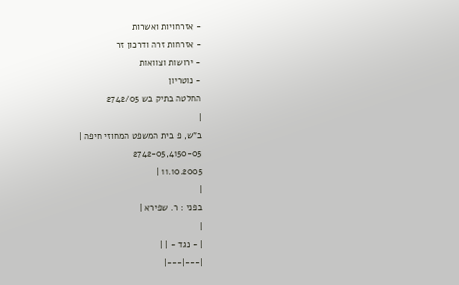- אזרחויות ואשרות
- אזרחות זרה ודרכון זר
- ירושות וצוואות
- נוטריון
החלטה בתיק בש 2742/05
|
ב"ש, פ בית המשפט המחוזי חיפה |
2742-05,4150-05
11.10.2005 |
|
בפני : ר. שפירא |
|
| - נגד - | |
|---|---|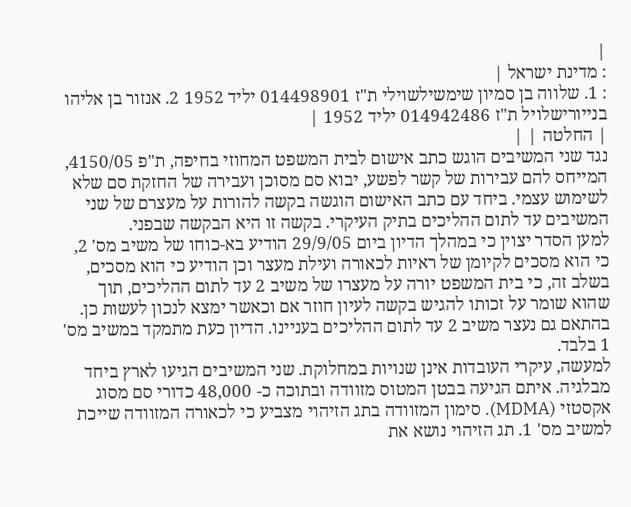|
: מדינת ישראל |
: 1. שלווה בן סמיון שימשילשוילי ת"ז 014498901 יליד 1952 2. אנזור בן אליהו בנייורישלויל ת"ז 014942486 יליד 1952 |
| החלטה | |
נגד שני המשיבים הוגש כתב אישום לבית המשפט המחוזי בחיפה, ת"פ 4150/05, המייחס להם עבירות של קשר לפשע, יבוא סם מסוכן ועבירה של החזקת סם שלא לשימוש עצמי. ביחד עם כתב האישום הוגשה בקשה להורות על מעצרם של שני המשיבים עד לתום ההליכים בתיק העיקרי. בקשה זו היא הבקשה שבפני.
למען הסדר יצוין כי במהלך הדיון ביום 29/9/05 הודיע בא-כוחו של משיב מס' 2, כי הוא מסכים לקיומן של ראיות לכאורה ועילת מעצר וכן הודיע כי הוא מסכים, בשלב זה, כי בית המשפט יורה על מעצרו של משיב 2 עד לתום ההליכים, תוך שהוא שומר על זכותו להגיש בקשה לעיון חוזר אם וכאשר ימצא לנכון לעשות כן. בהתאם גם נעצר משיב 2 עד לתום ההליכים בעניינו. הדיון כעת מתמקד במשיב מס' 1 בלבד.
למעשה, עיקרי העובדות אינן שנויות במחלוקת. שני המשיבים הגיעו לארץ ביחד מבלגיה. איתם הגיעה בבטן המטוס מזוודה ובתוכה כ- 48,000 כדורי סם מסוג אקסטזי (MDMA). סימון המזוודה בתג הזיהוי מצביע כי לכאורה המזוודה שייכת למשיב מס' 1. תג הזיהוי נושא את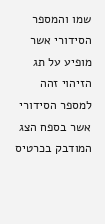שמו והמספר הסידורי אשר מופיע על תג הזיהוי זהה למספר הסידורי אשר בספח הצג המודבק בכרטיס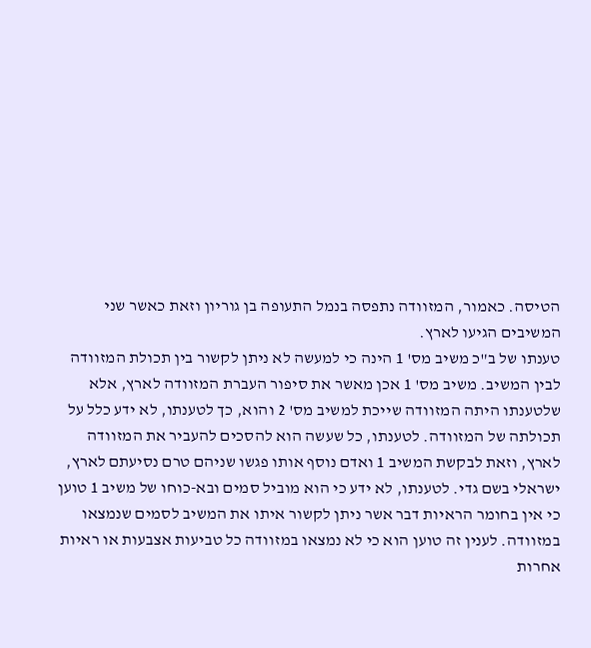הטיסה. כאמור, המזוודה נתפסה בנמל התעופה בן גוריון וזאת כאשר שני המשיבים הגיעו לארץ.
טענתו של ב"כ משיב מס' 1 הינה כי למעשה לא ניתן לקשור בין תכולת המזוודה לבין המשיב. משיב מס' 1 אכן מאשר את סיפור העברת המזוודה לארץ, אלא שלטענתו היתה המזוודה שייכת למשיב מס' 2 והוא, כך לטענתו, לא ידע כלל על תכולתה של המזוודה. לטענתו, כל שעשה הוא להסכים להעביר את המזוודה לארץ, וזאת לבקשת המשיב 1 ואדם נוסף אותו פגשו שניהם טרם נסיעתם לארץ, ישראלי בשם גדי. לטענתו, לא ידע כי הוא מוביל סמים ובא-כוחו של משיב 1 טוען כי אין בחומר הראיות דבר אשר ניתן לקשור איתו את המשיב לסמים שנמצאו במזוודה. לענין זה טוען הוא כי לא נמצאו במזוודה כל טביעות אצבעות או ראיות אחרות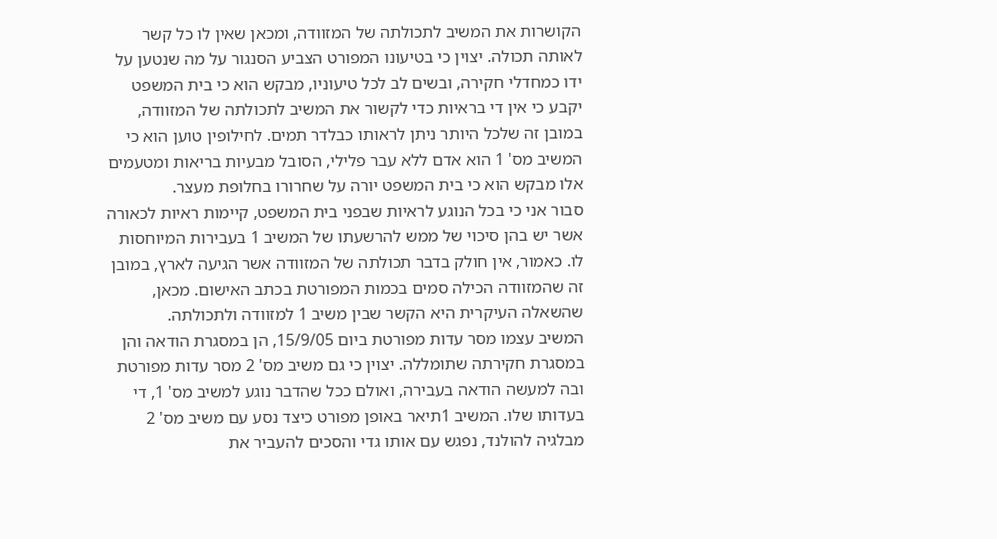הקושרות את המשיב לתכולתה של המזוודה, ומכאן שאין לו כל קשר לאותה תכולה. יצוין כי בטיעונו המפורט הצביע הסנגור על מה שנטען על ידו כמחדלי חקירה, ובשים לב לכל טיעוניו, מבקש הוא כי בית המשפט יקבע כי אין די בראיות כדי לקשור את המשיב לתכולתה של המזוודה, במובן זה שלכל היותר ניתן לראותו כבלדר תמים. לחילופין טוען הוא כי המשיב מס' 1 הוא אדם ללא עבר פלילי, הסובל מבעיות בריאות ומטעמים אלו מבקש הוא כי בית המשפט יורה על שחרורו בחלופת מעצר.
סבור אני כי בכל הנוגע לראיות שבפני בית המשפט, קיימות ראיות לכאורה אשר יש בהן סיכוי של ממש להרשעתו של המשיב 1 בעבירות המיוחסות לו. כאמור, אין חולק בדבר תכולתה של המזוודה אשר הגיעה לארץ, במובן זה שהמזוודה הכילה סמים בכמות המפורטת בכתב האישום. מכאן, שהשאלה העיקרית היא הקשר שבין משיב 1 למזוודה ולתכולתה.
המשיב עצמו מסר עדות מפורטת ביום 15/9/05, הן במסגרת הודאה והן במסגרת חקירתה שתומללה. יצוין כי גם משיב מס' 2 מסר עדות מפורטת ובה למעשה הודאה בעבירה, ואולם ככל שהדבר נוגע למשיב מס' 1, די בעדותו שלו. המשיב 1תיאר באופן מפורט כיצד נסע עם משיב מס' 2 מבלגיה להולנד, נפגש עם אותו גדי והסכים להעביר את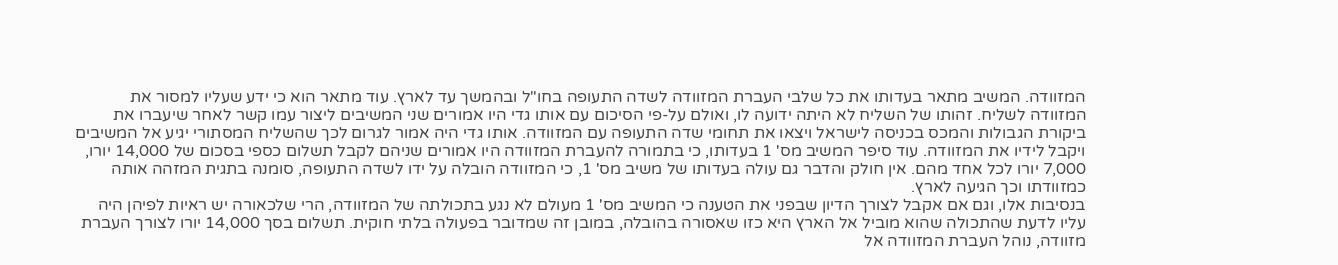המזוודה. המשיב מתאר בעדותו את כל שלבי העברת המזוודה לשדה התעופה בחו"ל ובהמשך עד לארץ. עוד מתאר הוא כי ידע שעליו למסור את המזוודה לשליח. זהותו של השליח לא היתה ידועה לו, ואולם על-פי הסיכום עם אותו גדי היו אמורים שני המשיבים ליצור עמו קשר לאחר שיעברו את ביקורת הגבולות והמכס בכניסה לישראל ויצאו את תחומי שדה התעופה עם המזוודה. אותו גדי היה אמור לגרום לכך שהשליח המסתורי יגיע אל המשיבים ויקבל לידיו את המזוודה. עוד סיפר המשיב מס' 1 בעדותו, כי בתמורה להעברת המזוודה היו אמורים שניהם לקבל תשלום כספי בסכום של 14,000 יורו, 7,000 יורו לכל אחד מהם. אין חולק והדבר גם עולה בעדותו של משיב מס' 1, כי המזוודה הובלה על ידו לשדה התעופה, סומנה בתגית המזהה אותה כמזוודתו וכך הגיעה לארץ.
בנסיבות אלו, וגם אם אקבל לצורך הדיון שבפני את הטענה כי המשיב מס' 1 מעולם לא נגע בתכולתה של המזוודה, הרי שלכאורה יש ראיות לפיהן היה עליו לדעת שהתכולה שהוא מוביל אל הארץ היא כזו שאסורה בהובלה, במובן זה שמדובר בפעולה בלתי חוקית. תשלום בסך 14,000 יורו לצורך העברת מזוודה, נוהל העברת המזוודה אל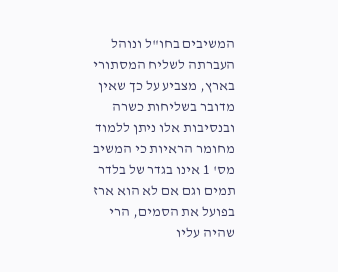המשיבים בחו"ל ונוהל העברתה לשליח המסתורי בארץ, מצביע על כך שאין מדובר בשליחות כשרה ובנסיבות אלו ניתן ללמוד מחומר הראיות כי המשיב מס' 1 אינו בגדר של בלדר תמים וגם אם לא הוא ארז בפועל את הסמים, הרי שהיה עליו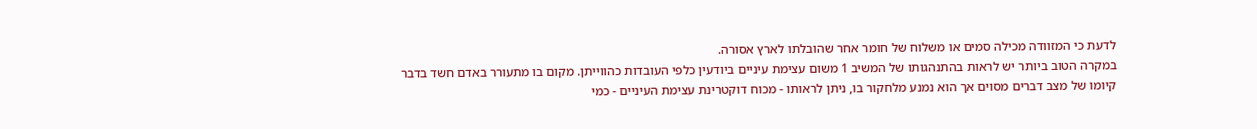לדעת כי המזוודה מכילה סמים או משלוח של חומר אחר שהובלתו לארץ אסורה.
במקרה הטוב ביותר יש לראות בהתנהגותו של המשיב 1 משום עצימת עיניים ביודעין כלפי העובדות כהווייתן. מקום בו מתעורר באדם חשד בדבר קיומו של מצב דברים מסוים אך הוא נמנע מלחקור בו, ניתן לראותו - מכוח דוקטרינת עצימת העיניים - כמי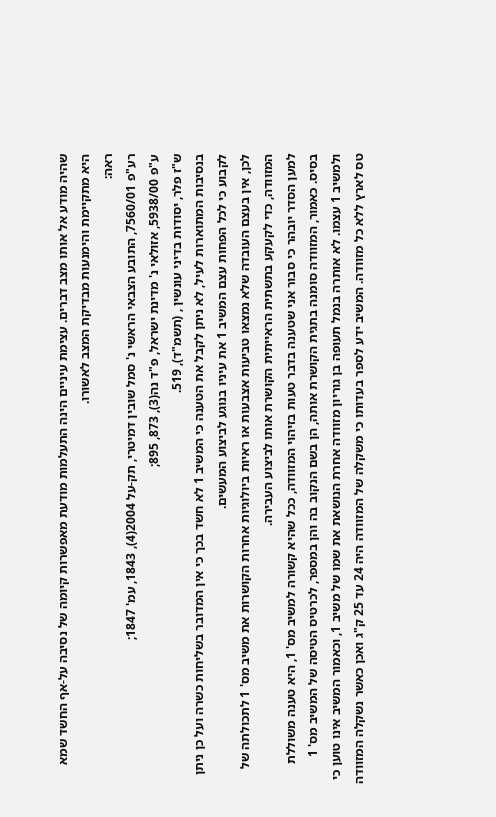שהיה מודע אל אותו מצב דברים. עצימת עיניים הינה התעלמות מודעת מאפשרות קיומה של נסיבה על-אף החשד שמא היא מתקיימת והימנעות מבדיקת המצב לאשורו.
ראה:
רע"פ 7560/01, התובע הצבאי הראשי נ' סמל שובין דמיטרי, תק-על 2004(4), 1843, עמ' 1847;
ע"פ 5938/00, אזולאי נ' מדינת ישראל, פ"ד נה(3), 873, 895;
ש"ז פלר, יסודות בדיני עונשין , (תשמ"ד), 519.
בנסיבות המתוארות לעיל, לא ניתן לקבל את הטענה כי המשיב 1 לא חשד בכך כי אין המדובר בשליחות כשרה ועל כן ניתן לקבוע כי לכל הפחות עצם המשיב 1 את עיניו בנוגע לביצוע המעשים.
לכן, אין בעצם העובדה שלא נמצאו טביעות אצבעות או ראיות ביולוגיות אחרות הקושרות את משיב מס' 1 לתכולתה של המזוודה, כדי לקעקע בתשתית הראייתית הקושרת אותו לביצוע העבירה.
למען הסדר יובהר כי סבור אני שטענה בדבר טעות בזיהוי המזוודה, ככל שהיא קשורה למשיב מס' 1, היא טענה משוללת בסיס. כאמור, המזוודה סומנה בתגית הקושרת אותה, הן בשם הנקוב בה והן במספר, לכרטיס הטיסה של המשיב מס' 1 ולמשיב 1 עצמו. לא אותרה בנמל תעופה בן גוריון מזוודה אחרת הנושאת את שמו של משיב 1, וכאמור המשיב אינו טוען כי טס לארץ ללא כל מזוודה. המשיב ידע לספר בעדותו כי משקלה של המזוודה היה 24 עד 25 ק"ג ואכן כאשר נשקלה המזוודה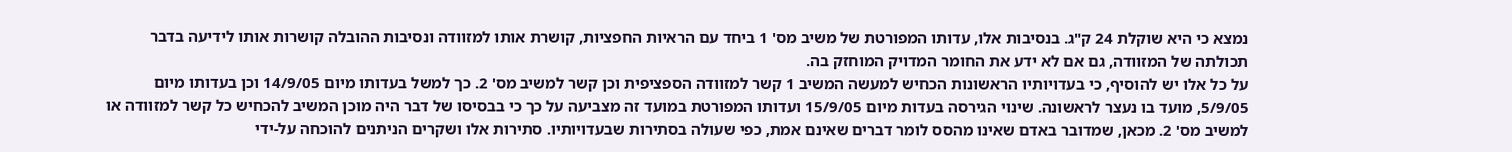נמצא כי היא שוקלת 24 ק"ג. בנסיבות אלו, עדותו המפורטת של משיב מס' 1 ביחד עם הראיות החפציות, קושרת אותו למזוודה ונסיבות ההובלה קושרות אותו לידיעה בדבר תכולתה של המזוודה, גם אם לא ידע את החומר המדויק המוחזק בה.
על כל אלו יש להוסיף, כי בעדויותיו הראשונות הכחיש למעשה המשיב 1 קשר למזוודה הספציפית וכן קשר למשיב מס' 2. כך למשל בעדותו מיום 14/9/05 וכן בעדותו מיום 5/9/05, מועד בו נעצר לראשונה. שינוי הגירסה בעדות מיום 15/9/05 ועדותו המפורטת במועד זה מצביעה על כך כי בבסיסו של דבר היה מוכן המשיב להכחיש כל קשר למזוודה או למשיב מס' 2. מכאן, שמדובר באדם שאינו מהסס לומר דברים שאינם אמת, כפי שעולה בסתירות שבעדויותיו. סתירות אלו ושקרים הניתנים להוכחה על-ידי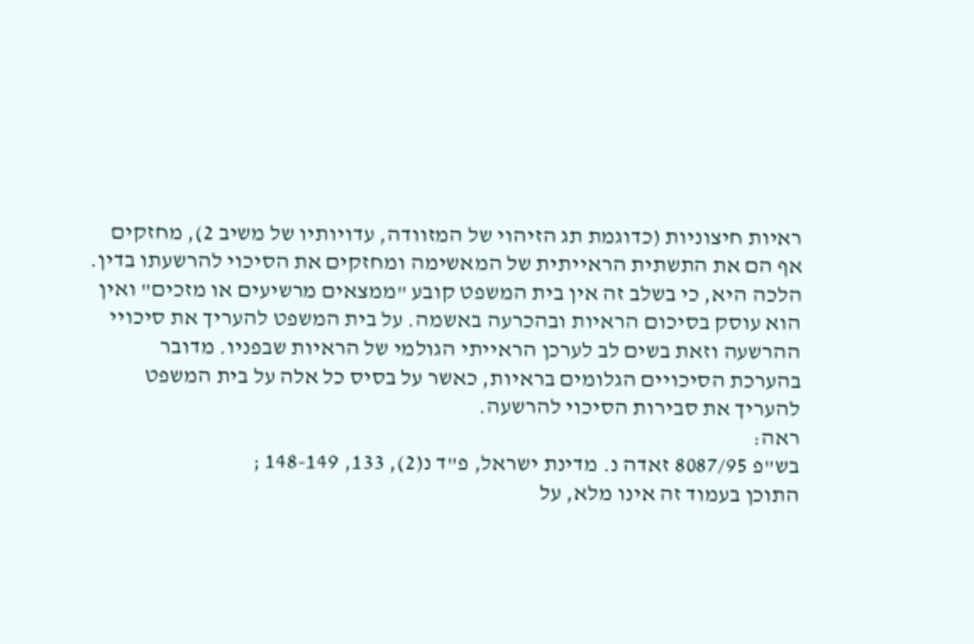ראיות חיצוניות (כדוגמת תג הזיהוי של המזוודה, עדויותיו של משיב 2), מחזקים אף הם את התשתית הראייתית של המאשימה ומחזקים את הסיכוי להרשעתו בדין.
הלכה היא, כי בשלב זה אין בית המשפט קובע "ממצאים מרשיעים או מזכים" ואין הוא עוסק בסיכום הראיות ובהכרעה באשמה. על בית המשפט להעריך את סיכויי ההרשעה וזאת בשים לב לערכן הראייתי הגולמי של הראיות שבפניו. מדובר בהערכת הסיכויים הגלומים בראיות, כאשר על בסיס כל אלה על בית המשפט להעריך את סבירות הסיכוי להרשעה.
ראה:
בש"פ 8087/95 זאדה נ. מדינת ישראל, פ"ד נ(2), 133, 148-149 ;
התוכן בעמוד זה אינו מלא, על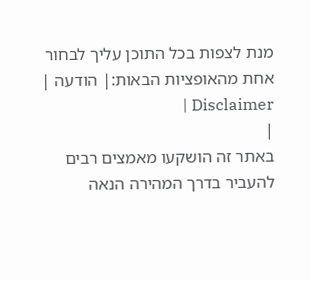מנת לצפות בכל התוכן עליך לבחור אחת מהאופציות הבאות:| הודעה | Disclaimer |
|
באתר זה הושקעו מאמצים רבים להעביר בדרך המהירה הנאה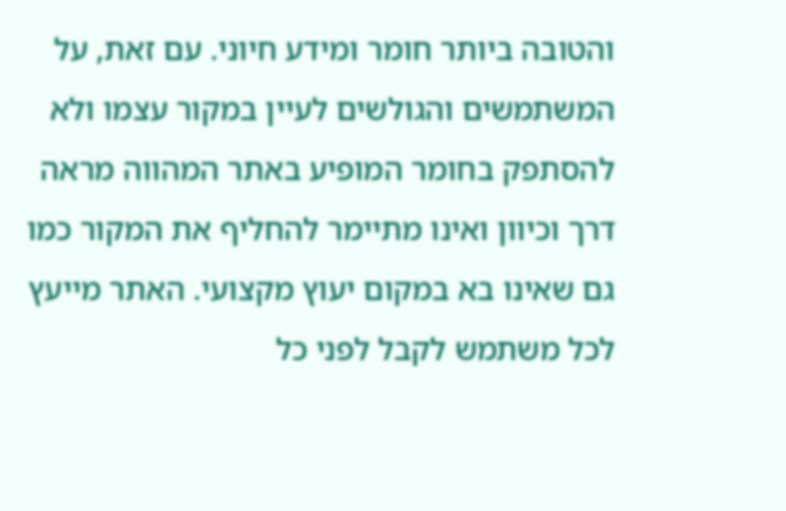והטובה ביותר חומר ומידע חיוני. עם זאת, על המשתמשים והגולשים לעיין במקור עצמו ולא להסתפק בחומר המופיע באתר המהווה מראה דרך וכיוון ואינו מתיימר להחליף את המקור כמו גם שאינו בא במקום יעוץ מקצועי. האתר מייעץ לכל משתמש לקבל לפני כל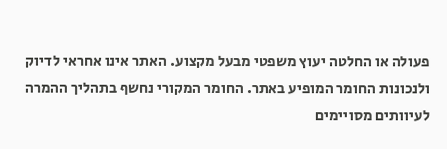פעולה או החלטה יעוץ משפטי מבעל מקצוע. האתר אינו אחראי לדיוק ולנכונות החומר המופיע באתר. החומר המקורי נחשף בתהליך ההמרה לעיוותים מסויימים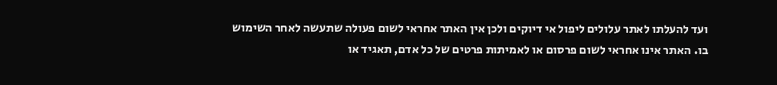ועד להעלתו לאתר עלולים ליפול אי דיוקים ולכן אין האתר אחראי לשום פעולה שתעשה לאחר השימוש בו. האתר אינו אחראי לשום פרסום או לאמיתות פרטים של כל אדם, תאגיד או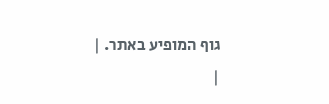גוף המופיע באתר. |
|